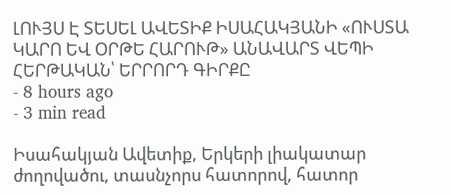ԼՈՒՅՍ Է ՏԵՍԵԼ ԱՎԵՏԻՔ ԻՍԱՀԱԿՅԱՆԻ «ՈՒՍՏԱ ԿԱՐՈ ԵՎ ՕՐԹԵ ՀԱՐՈՒԹ» ԱՆԱՎԱՐՏ ՎԵՊԻ ՀԵՐԹԱԿԱՆ՝ ԵՐՐՈՐԴ ԳԻՐՔԸ
- 8 hours ago
- 3 min read

Իսահակյան Ավետիք, Երկերի լիակատար ժողովածու, տասնչորս հատորով, հատոր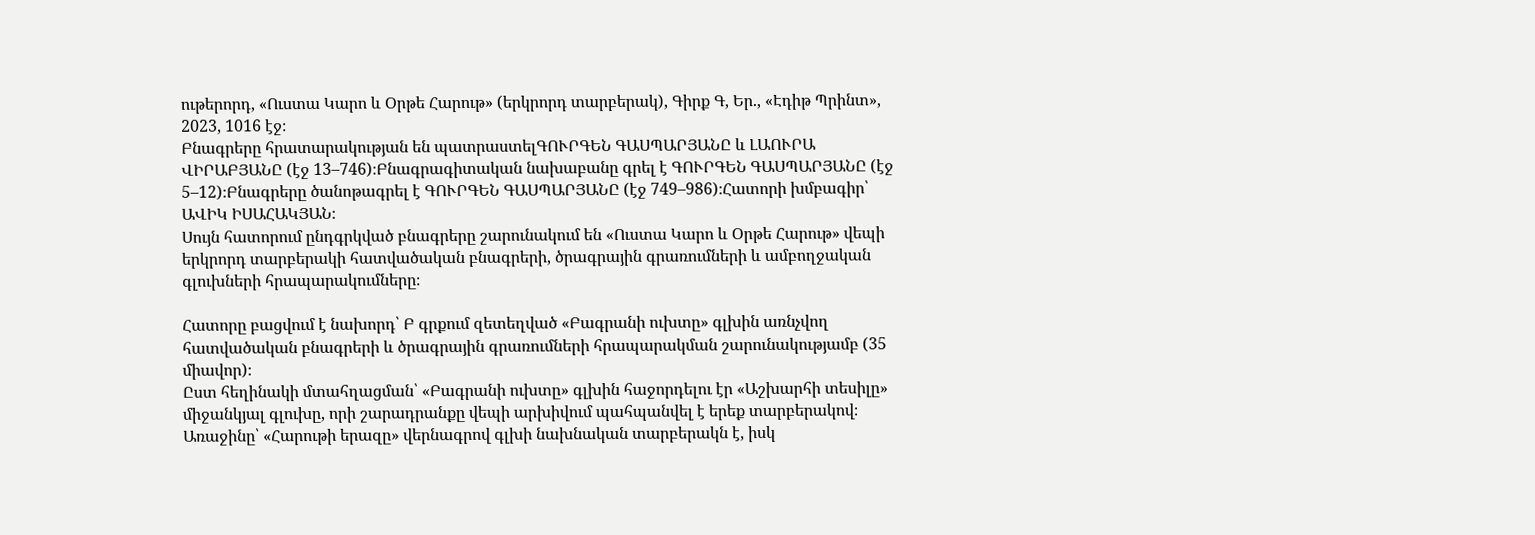ութերորդ, «Ուստա Կարո և Օրթե Հարութ» (երկրորդ տարբերակ), Գիրք Գ, Եր., «Էդիթ Պրինտ», 2023, 1016 էջ։
Բնագրերը հրատարակության են պատրաստելԳՈՒՐԳԵՆ ԳԱՍՊԱՐՅԱՆԸ և ԼԱՈՒՐԱ ՎԻՐԱԲՅԱՆԸ (էջ 13–746)։Բնագրագիտական նախաբանը գրել է ԳՈՒՐԳԵՆ ԳԱՍՊԱՐՅԱՆԸ (էջ 5–12)։Բնագրերը ծանոթագրել է ԳՈՒՐԳԵՆ ԳԱՍՊԱՐՅԱՆԸ (էջ 749–986)։Հատորի խմբագիր՝ ԱՎԻԿ ԻՍԱՀԱԿՅԱՆ։
Սույն հատորում ընդգրկված բնագրերը շարունակում են «Ուստա Կարո և Օրթե Հարութ» վեպի երկրորդ տարբերակի հատվածական բնագրերի, ծրագրային գրառումների և ամբողջական գլուխների հրապարակումները։

Հատորը բացվում է նախորդ՝ Բ գրքում զետեղված «Բագրանի ուխտը» գլխին առնչվող հատվածական բնագրերի և ծրագրային գրառումների հրապարակման շարունակությամբ (35 միավոր)։
Ըստ հեղինակի մտահղացման՝ «Բագրանի ուխտը» գլխին հաջորդելու էր «Աշխարհի տեսիլը» միջանկյալ գլուխը, որի շարադրանքը վեպի արխիվում պահպանվել է երեք տարբերակով։ Առաջինը՝ «Հարութի երազը» վերնագրով գլխի նախնական տարբերակն է, իսկ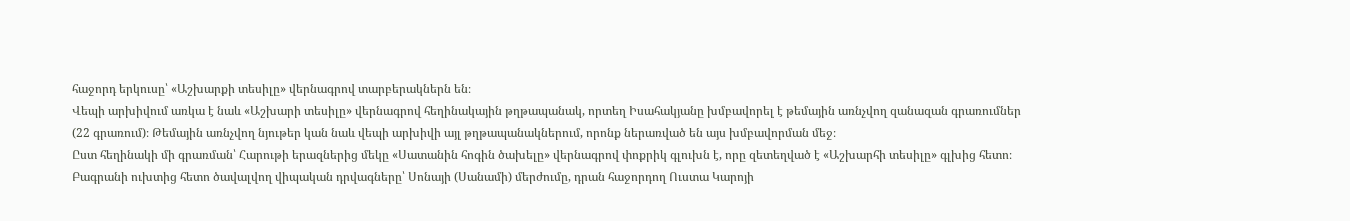հաջորդ երկուսը՝ «Աշխարքի տեսիլը» վերնագրով տարբերակներն են։
Վեպի արխիվում առկա է նաև «Աշխարի տեսիլը» վերնագրով հեղինակային թղթապանակ, որտեղ Իսահակյանը խմբավորել է թեմային առնչվող զանազան գրառումներ (22 գրառում)։ Թեմային առնչվող նյութեր կան նաև վեպի արխիվի այլ թղթապանակներում, որոնք ներառված են այս խմբավորման մեջ։
Ըստ հեղինակի մի գրառման՝ Հարութի երազներից մեկը «Սատանին հոգին ծախելը» վերնագրով փոքրիկ գլուխն է, որը զետեղված է «Աշխարհի տեսիլը» գլխից հետո։
Բագրանի ուխտից հետո ծավալվող վիպական դրվագները՝ Սոնայի (Սանամի) մերժումը, դրան հաջորդող Ուստա Կարոյի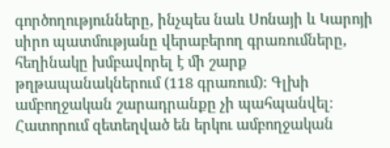գործողությունները, ինչպես նաև Սոնայի և Կարոյի սիրո պատմությանը վերաբերող գրառումները, հեղինակը խմբավորել է մի շարք թղթապանակներում (118 գրառում)։ Գլխի ամբողջական շարադրանքը չի պահպանվել։
Հատորում զետեղված են երկու ամբողջական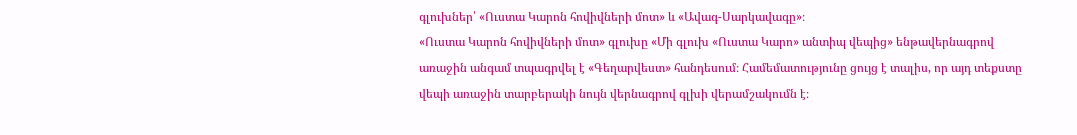գլուխներ՝ «Ուստա Կարոն հովիվների մոտ» և «Ավագ-Սարկավագը»։
«Ուստա Կարոն հովիվների մոտ» գլուխը «Մի գլուխ «Ուստա Կարո» անտիպ վեպից» ենթավերնագրով առաջին անգամ տպագրվել է «Գեղարվեստ» հանդեսում։ Համեմատությունը ցույց է տալիս, որ այդ տեքստը վեպի առաջին տարբերակի նույն վերնագրով գլխի վերամշակումն է։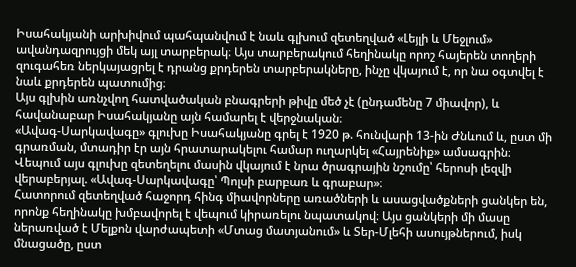Իսահակյանի արխիվում պահպանվում է նաև գլխում զետեղված «Լեյլի և Մեջլում» ավանդազրույցի մեկ այլ տարբերակ։ Այս տարբերակում հեղինակը որոշ հայերեն տողերի զուգահեռ ներկայացրել է դրանց քրդերեն տարբերակները, ինչը վկայում է, որ նա օգտվել է նաև քրդերեն պատումից։
Այս գլխին առնչվող հատվածական բնագրերի թիվը մեծ չէ (ընդամենը 7 միավոր), և հավանաբար Իսահակյանը այն համարել է վերջնական։
«Ավագ-Սարկավագը» գլուխը Իսահակյանը գրել է 1920 թ. հունվարի 13-ին Ժնևում և, ըստ մի գրառման, մտադիր էր այն հրատարակելու համար ուղարկել «Հայրենիք» ամսագրին։ Վեպում այս գլուխը զետեղելու մասին վկայում է նրա ծրագրային նշումը՝ հերոսի լեզվի վերաբերյալ. «Ավագ-Սարկավագը՝ Պոլսի բարբառ և գրաբար»։
Հատորում զետեղված հաջորդ հինգ միավորները առածների և ասացվածքների ցանկեր են, որոնք հեղինակը խմբավորել է վեպում կիրառելու նպատակով։ Այս ցանկերի մի մասը ներառված է Մելքոն վարժապետի «Մտաց մատյանում» և Տեր-Մլեհի ասույթներում, իսկ մնացածը, ըստ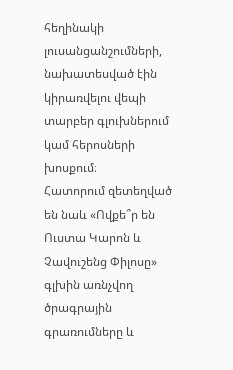հեղինակի լուսանցանշումների, նախատեսված էին կիրառվելու վեպի տարբեր գլուխներում կամ հերոսների խոսքում։
Հատորում զետեղված են նաև «Ովքե՞ր են Ուստա Կարոն և Չավուշենց Փիլոսը» գլխին առնչվող ծրագրային գրառումները և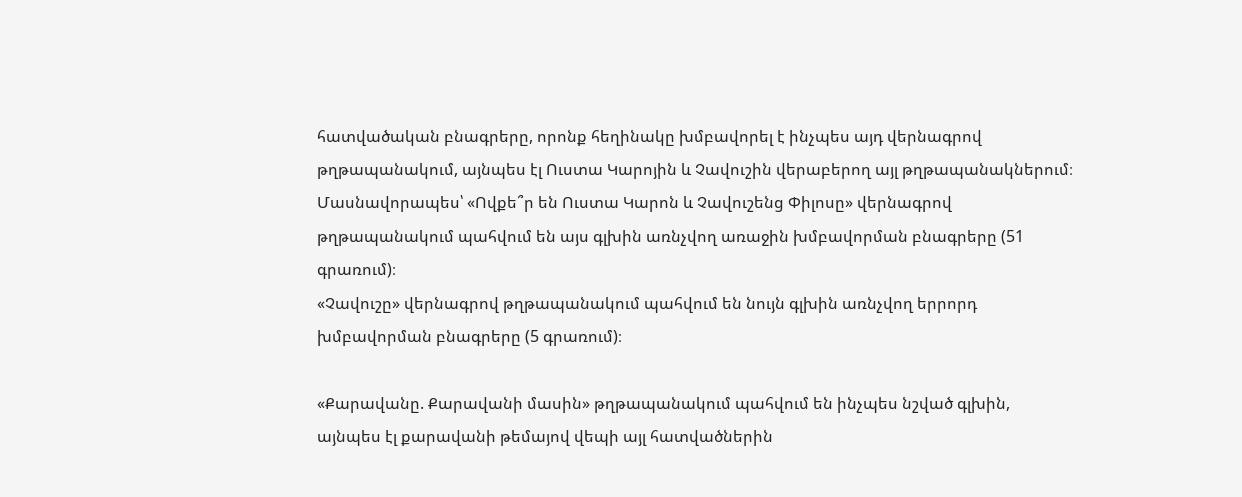հատվածական բնագրերը, որոնք հեղինակը խմբավորել է ինչպես այդ վերնագրով թղթապանակում, այնպես էլ Ուստա Կարոյին և Չավուշին վերաբերող այլ թղթապանակներում։
Մասնավորապես՝ «Ովքե՞ր են Ուստա Կարոն և Չավուշենց Փիլոսը» վերնագրով թղթապանակում պահվում են այս գլխին առնչվող առաջին խմբավորման բնագրերը (51 գրառում)։
«Չավուշը» վերնագրով թղթապանակում պահվում են նույն գլխին առնչվող երրորդ խմբավորման բնագրերը (5 գրառում)։

«Քարավանը. Քարավանի մասին» թղթապանակում պահվում են ինչպես նշված գլխին, այնպես էլ քարավանի թեմայով վեպի այլ հատվածներին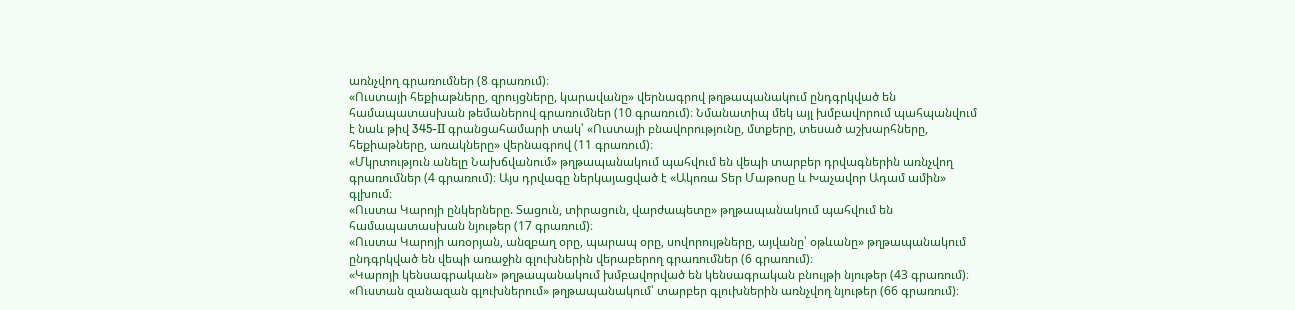առնչվող գրառումներ (8 գրառում)։
«Ուստայի հեքիաթները, զրույցները, կարավանը» վերնագրով թղթապանակում ընդգրկված են համապատասխան թեմաներով գրառումներ (10 գրառում)։ Նմանատիպ մեկ այլ խմբավորում պահպանվում է նաև թիվ 345-II գրանցահամարի տակ՝ «Ուստայի բնավորությունը, մտքերը, տեսած աշխարհները, հեքիաթները, առակները» վերնագրով (11 գրառում)։
«Մկրտություն անելը Նախճվանում» թղթապանակում պահվում են վեպի տարբեր դրվագներին առնչվող գրառումներ (4 գրառում)։ Այս դրվագը ներկայացված է «Ակոռա Տեր Մաթոսը և Խաչավոր Ադամ ամին» գլխում։
«Ուստա Կարոյի ընկերները. Տացուն, տիրացուն, վարժապետը» թղթապանակում պահվում են համապատասխան նյութեր (17 գրառում)։
«Ուստա Կարոյի առօրյան, անզբաղ օրը, պարապ օրը, սովորույթները, այվանը՝ օթևանը» թղթապանակում ընդգրկված են վեպի առաջին գլուխներին վերաբերող գրառումներ (6 գրառում)։
«Կարոյի կենսագրական» թղթապանակում խմբավորված են կենսագրական բնույթի նյութեր (43 գրառում)։
«Ուստան զանազան գլուխներում» թղթապանակում՝ տարբեր գլուխներին առնչվող նյութեր (66 գրառում)։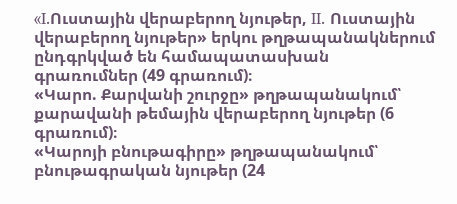«I.Ուստային վերաբերող նյութեր, II. Ուստային վերաբերող նյութեր» երկու թղթապանակներում ընդգրկված են համապատասխան գրառումներ (49 գրառում)։
«Կարո. Քարվանի շուրջը» թղթապանակում՝ քարավանի թեմային վերաբերող նյութեր (6 գրառում)։
«Կարոյի բնութագիրը» թղթապանակում՝ բնութագրական նյութեր (24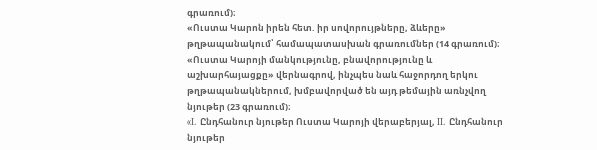գրառում)։
«Ուստա Կարոն իրեն հետ. իր սովորույթները, ձևերը» թղթապանակում՝ համապատասխան գրառումներ (14 գրառում)։
«Ուստա Կարոյի մանկությունը, բնավորությունը և աշխարհայացքը» վերնագրով, ինչպես նաև հաջորդող երկու թղթապանակներում, խմբավորված են այդ թեմային առնչվող նյութեր (23 գրառում)։
«I. Ընդհանուր նյութեր Ուստա Կարոյի վերաբերյալ, II. Ընդհանուր նյութեր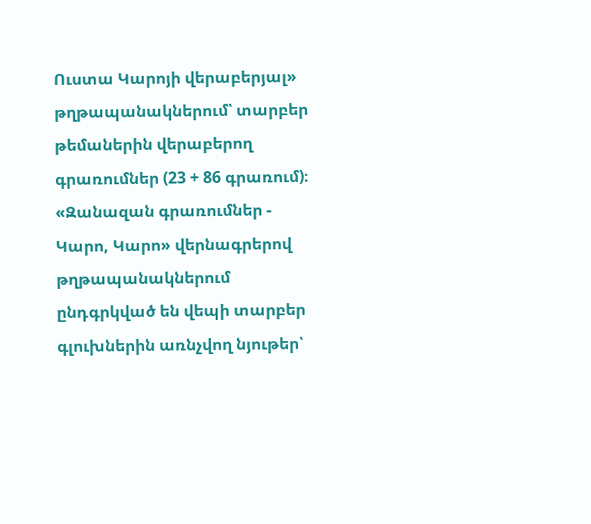Ուստա Կարոյի վերաբերյալ» թղթապանակներում՝ տարբեր թեմաներին վերաբերող գրառումներ (23 + 86 գրառում)։
«Զանազան գրառումներ - Կարո, Կարո» վերնագրերով թղթապանակներում ընդգրկված են վեպի տարբեր գլուխներին առնչվող նյութեր՝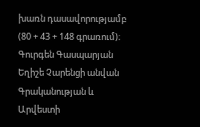խառն դասավորությամբ (80 + 43 + 148 գրառում)։
Գուրգեն Գասպարյան
Եղիշե Չարենցի անվան Գրականության և Արվեստի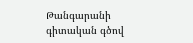Թանգարանի գիտական գծով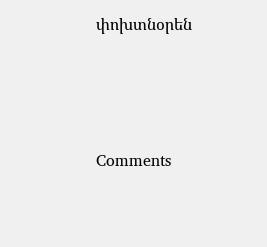փոխտնօրեն





Comments